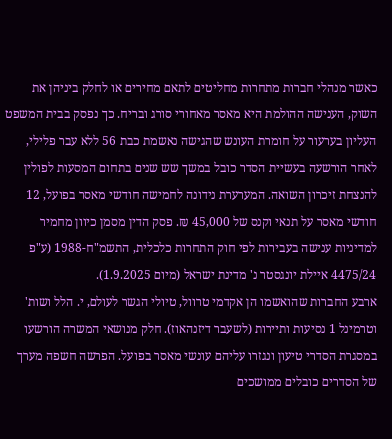כאשר מנהלי חברות מתחרות מחליטים לתאם מחירים או לחלק ביניהן את השוק, הענישה ההולמת היא מאסר מאחורי סורג ובריח. כך נפסק בבית המשפט העליון בערעור על חומרת העונש שהגישה נאשמת כבת 56 ללא עבר פלילי, לאחר הורשעה בעשיית הסדר כובל במשך שש שנים בתחום המסעות לפולין להנצחת זיכרון השואה. המערערת נידונה לחמישה חודשי מאסר בפועל, 12 חודשי מאסר על תנאי וקנס של 45,000 ₪. פסק הדין מסמן כיוון מחמיר למדיניות ענישה בעבירות לפי חוק התחרות כלכלית, התשמ"ח-1988 (ע"פ 4475/24 איילת יונגסטר נ' מדינת ישראל (מיום 1.9.2025).
ארבע החברות שהואשמו הן אקדמי טרוול, טיולי הגשר לעולם, י. הלל ושות' וטרמינל 1 נסיעות ותיירות (לשעבר דיזנהאוז). חלק מנושאי המשרה הורשעו במסגרת הסדרי טיעון ונגזרו עליהם עונשי מאסר בפועל. הפרשה חשפה מערך של הסדרים כובלים ממושכים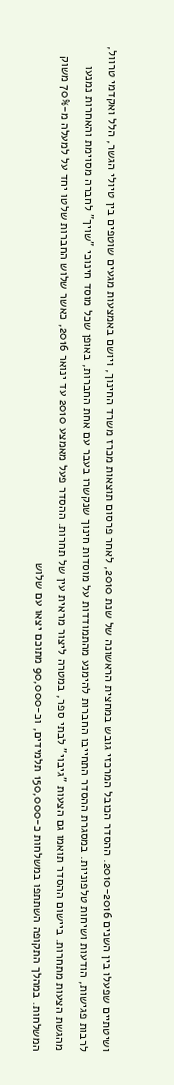ושיטתיים שפעלו בין השנים 2010-2016. ההסדר הכובל המרכזי גובש במחצית הראשונה של שנת 2010, לאחר פרסום תוצאות מכרז משרד החינוך, ויושם באמצעות מגעים שוטפים בין טיולי הגשר, הלל ואקדמי טרוול, לרבות פגישות, הודעות ושיחות טלפוניות. במסגרת ההסדר התחייבו החברות להימנע מהתמודדות על מוסדות חינוך שנקשרו בעבר עם אחת החברות, באופן שכל מוסד חינוכי "שויך" לחברה מסוימת והאחרות נמנעו מהגשת הצעות מתחרות. ביישום ההסדר תואמו גם הצעות "גיבוי" לבתי ספר, במטרה ליצור מראית עין של תחרות. ההסדר פעל מאמצע 2010 עד ינואר 2016, כאשר שלוש החברות שלטו יחד על למעלה מ-70% משוק המשלחות. במהלך התקופה השתתפו במשלחות כ-150,000 תלמידים, וכ-90,000 מתוכם יצאו עם שלוש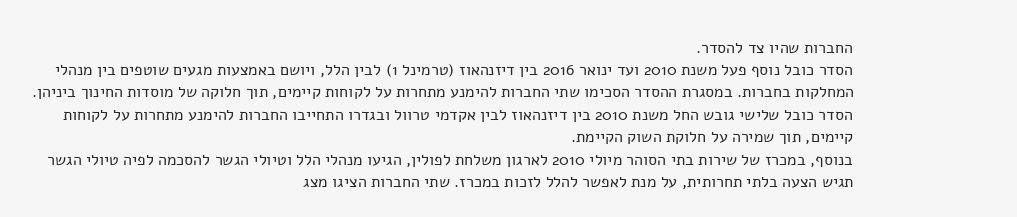החברות שהיו צד להסדר.
הסדר כובל נוסף פעל משנת 2010 ועד ינואר 2016 בין דיזנהאוז (טרמינל 1) לבין הלל, ויושם באמצעות מגעים שוטפים בין מנהלי המחלקות בחברות. במסגרת ההסדר הסכימו שתי החברות להימנע מתחרות על לקוחות קיימים, תוך חלוקה של מוסדות החינוך ביניהן. הסדר כובל שלישי גובש החל משנת 2010 בין דיזנהאוז לבין אקדמי טרוול ובגדרו התחייבו החברות להימנע מתחרות על לקוחות קיימים, תוך שמירה על חלוקת השוק הקיימת.
בנוסף, במכרז של שירות בתי הסוהר מיולי 2010 לארגון משלחת לפולין, הגיעו מנהלי הלל וטיולי הגשר להסכמה לפיה טיולי הגשר תגיש הצעה בלתי תחרותית, על מנת לאפשר להלל לזכות במכרז. שתי החברות הציגו מצג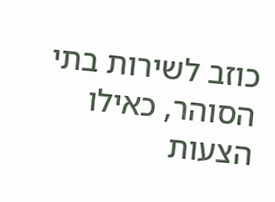כוזב לשירות בתי הסוהר, כאילו הצעות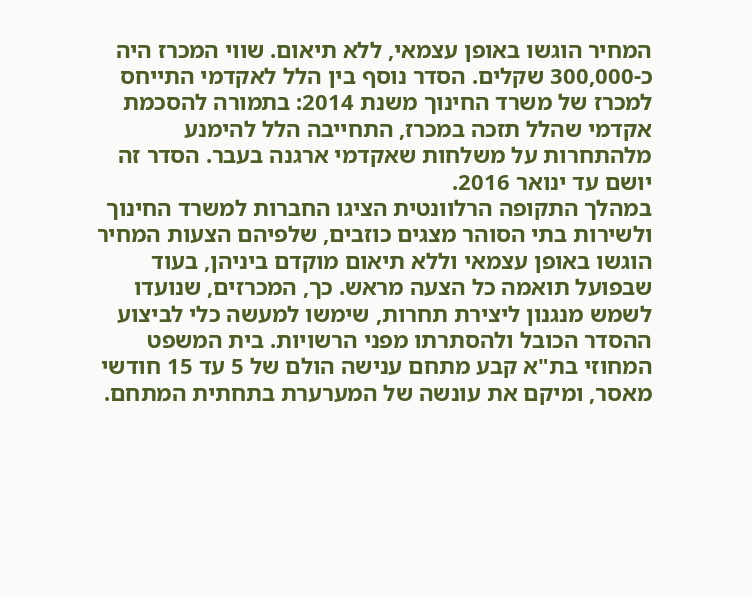המחיר הוגשו באופן עצמאי, ללא תיאום. שווי המכרז היה כ-300,000 שקלים. הסדר נוסף בין הלל לאקדמי התייחס למכרז של משרד החינוך משנת 2014: בתמורה להסכמת אקדמי שהלל תזכה במכרז, התחייבה הלל להימנע מלהתחרות על משלחות שאקדמי ארגנה בעבר. הסדר זה יושם עד ינואר 2016.
במהלך התקופה הרלוונטית הציגו החברות למשרד החינוך ולשירות בתי הסוהר מצגים כוזבים, שלפיהם הצעות המחיר הוגשו באופן עצמאי וללא תיאום מוקדם ביניהן, בעוד שבפועל תואמה כל הצעה מראש. כך, המכרזים, שנועדו לשמש מנגנון ליצירת תחרות, שימשו למעשה כלי לביצוע ההסדר הכובל ולהסתרתו מפני הרשויות. בית המשפט המחוזי בת"א קבע מתחם ענישה הולם של 5 עד 15 חודשי מאסר, ומיקם את עונשה של המערערת בתחתית המתחם.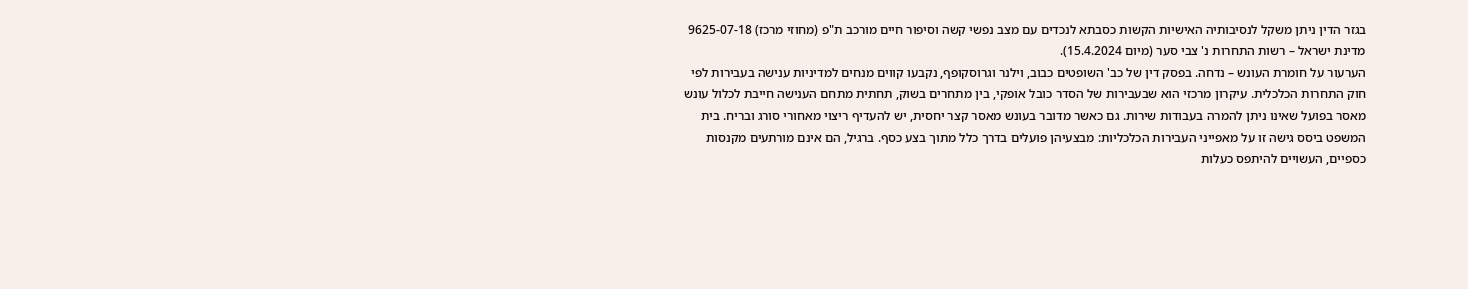בגזר הדין ניתן משקל לנסיבותיה האישיות הקשות כסבתא לנכדים עם מצב נפשי קשה וסיפור חיים מורכב ת"פ (מחוזי מרכז) 9625-07-18 מדינת ישראל – רשות התחרות נ' צבי סער (מיום 15.4.2024).
הערעור על חומרת העונש – נדחה. בפסק דין של כב' השופטים כבוב, וילנר וגרוסקופף, נקבעו קווים מנחים למדיניות ענישה בעבירות לפי חוק התחרות הכלכלית. עיקרון מרכזי הוא שבעבירות של הסדר כובל אופקי, בין מתחרים בשוק, תחתית מתחם הענישה חייבת לכלול עונש מאסר בפועל שאינו ניתן להמרה בעבודות שירות. גם כאשר מדובר בעונש מאסר קצר יחסית, יש להעדיף ריצוי מאחורי סורג ובריח. בית המשפט ביסס גישה זו על מאפייני העבירות הכלכליות: מבצעיהן פועלים בדרך כלל מתוך בצע כסף. ברגיל, הם אינם מורתעים מקנסות כספיים, העשויים להיתפס כעלות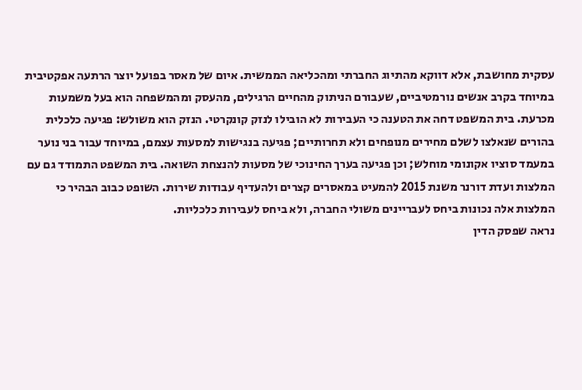עסקית מחושבת, אלא דווקא מהתיוג החברתי ומהכליאה הממשית. איום של מאסר בפועל יוצר הרתעה אפקטיבית במיוחד בקרב אנשים נורמטיביים, שעבורם הניתוק מהחיים הרגילים, מהעסק ומהמשפחה הוא בעל משמעות מכרעת. בית המשפט דחה את הטענה כי העבירות לא הובילו לנזק קונקרטי. הנזק הוא משולש: פגיעה כלכלית בהורים שנאלצו לשלם מחירים מנופחים ולא תחרותיים; פגיעה בנגישות למסעות עצמם, במיוחד עבור בני נוער במעמד סוציו אקונומי מוחלש; וכן פגיעה בערך החינוכי של מסעות להנצחת השואה. בית המשפט התמודד גם עם המלצות ועדת דורנר משנת 2015 להמעיט במאסרים קצרים ולהעדיף עבודות שירות. השופט כבוב הבהיר כי המלצות אלה נכונות ביחס לעבריינים משולי החברה, ולא ביחס לעבירות כלכליות.
נראה שפסק הדין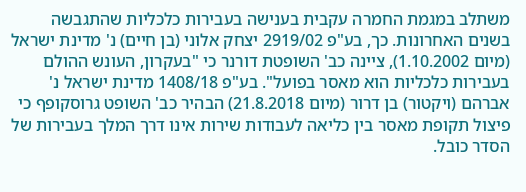משתלב במגמת החמרה עקבית בענישה בעבירות כלכליות שהתגבשה בשנים האחרונות. כך, בע"פ 2919/02 יצחק אלוני (בן חיים) נ' מדינת ישראל (מיום 1.10.2002), ציינה כב' השופטת דורנר כי "בעקרון, העונש ההולם בעבירות כלכליות הוא מאסר בפועל". בע"פ 1408/18 מדינת ישראל נ' אברהם (ויקטור) בן דרור (מיום 21.8.2018) הבהיר כב' השופט גרוסקופף כי פיצול תקופת מאסר בין כליאה לעבודות שירות אינו דרך המלך בעבירות של הסדר כובל.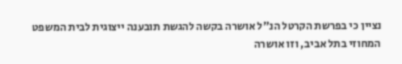נציין כי בפרשת הקרטל הנ"ל אושרה בקשה להגשת תובענה ייצוגית לבית המשפט המחוזי בתל אביב, וזו אושרה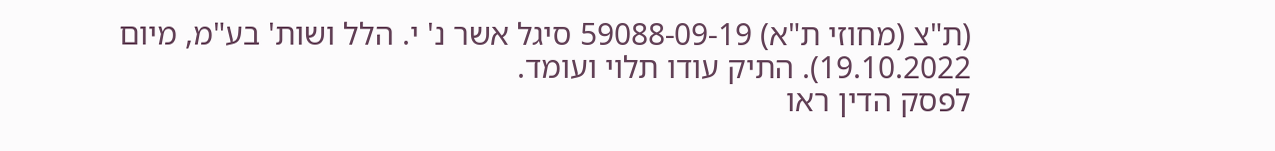(ת"צ (מחוזי ת"א) 59088-09-19 סיגל אשר נ' י. הלל ושות' בע"מ, מיום 19.10.2022). התיק עודו תלוי ועומד.
לפסק הדין ראו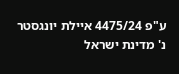ע"פ 4475/24 איילת יונגסטר נ' מדינת ישראל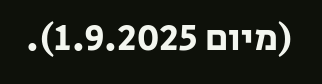(מיום 1.9.2025).